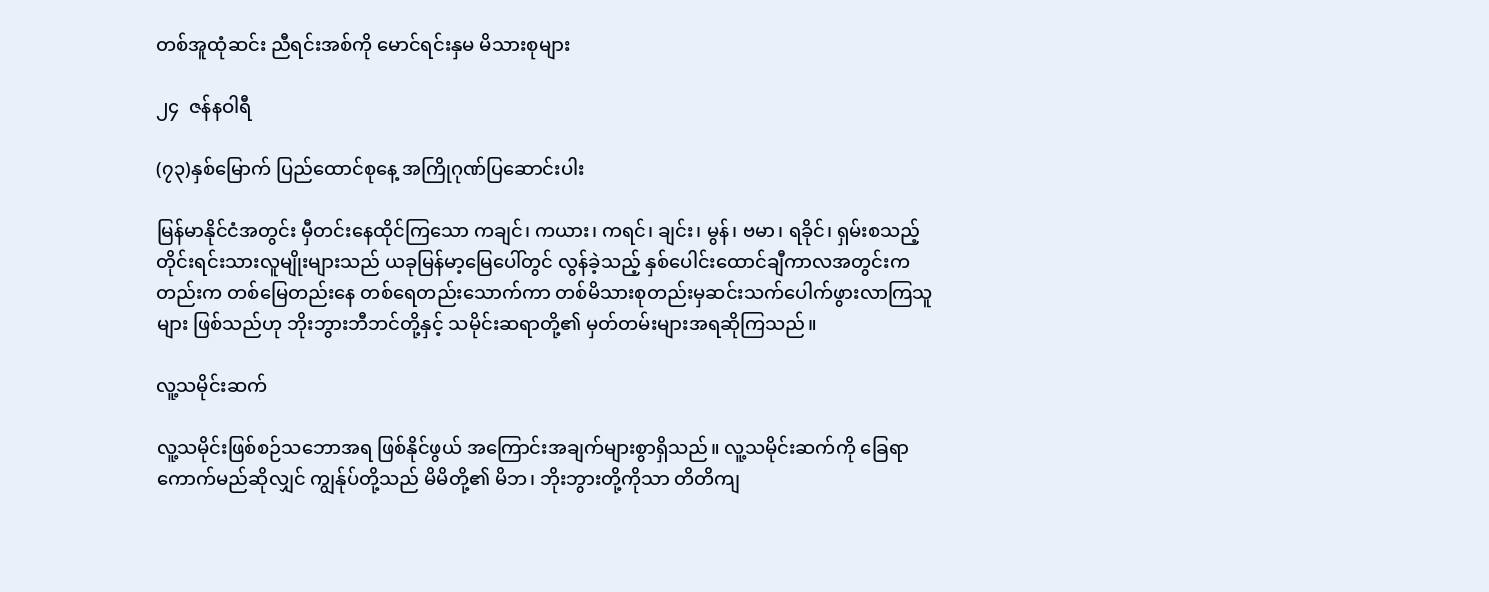တစ်အူထုံဆင်း ညီရင်းအစ်ကို မောင်ရင်းနှမ မိသားစုများ

၂၄  ဇန်နဝါရီ

(၇၃)နှစ်မြောက် ပြည်ထောင်စုနေ့ အကြိုဂုဏ်ပြဆောင်းပါး

မြန်မာနိုင်ငံအတွင်း မှီတင်းနေထိုင်ကြသော ကချင်၊ ကယား၊ ကရင်၊ ချင်း၊ မွန်၊ ဗမာ၊ ရခိုင်၊ ရှမ်းစသည့် တိုင်းရင်းသားလူမျိုးများသည် ယခုမြန်မာ့မြေပေါ်တွင် လွန်ခဲ့သည့် နှစ်ပေါင်းထောင်ချီကာလအတွင်းကတည်းက တစ်မြေတည်းနေ တစ်ရေတည်းသောက်ကာ တစ်မိသားစုတည်းမှဆင်းသက်ပေါက်ဖွားလာကြသူများ ဖြစ်သည်ဟု ဘိုးဘွားဘီဘင်တို့နှင့် သမိုင်းဆရာတို့၏ မှတ်တမ်းများအရဆိုကြသည်။

လူ့သမိုင်းဆက်

လူ့သမိုင်းဖြစ်စဉ်သဘောအရ ဖြစ်နိုင်ဖွယ် အကြောင်းအချက်များစွာရှိသည်။ လူ့သမိုင်းဆက်ကို ခြေရာကောက်မည်ဆိုလျှင် ကျွန်ုပ်တို့သည် မိမိတို့၏ မိဘ၊ ဘိုးဘွားတို့ကိုသာ တိတိကျ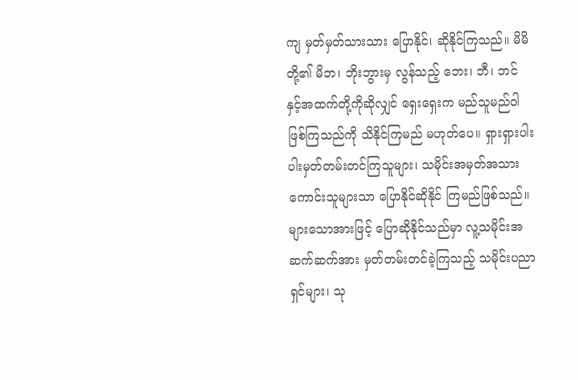ကျ မှတ်မှတ်သားသား ပြောနိုင်၊ ဆိုနိုင်ကြသည်။ မိမိတို့၏ မိဘ၊ ဘိုးဘွားမှ လွန်သည့် ဘေး၊ ဘီ၊ ဘင် နှင့်အထက်တို့ကိုဆိုလျှင် ရှေးရှေးက မည်သူမည်ဝါဖြစ်ကြသည်ကို သိနိုင်ကြမည် မဟုတ်ပေ။ ရှားရှားပါးပါးမှတ်တမ်းတင်ကြသူများ၊ သမိုင်းအမှတ်အသားကောင်းသူများသာ ပြောနိုင်ဆိုနိုင် ကြမည်ဖြစ်သည်။ များသောအားဖြင့် ပြောဆိုနိုင်သည်မှာ လူ့သမိုင်းအဆက်ဆက်အား မှတ်တမ်းတင်ခဲ့ကြသည့် သမိုင်းပညာရှင်များ၊ သု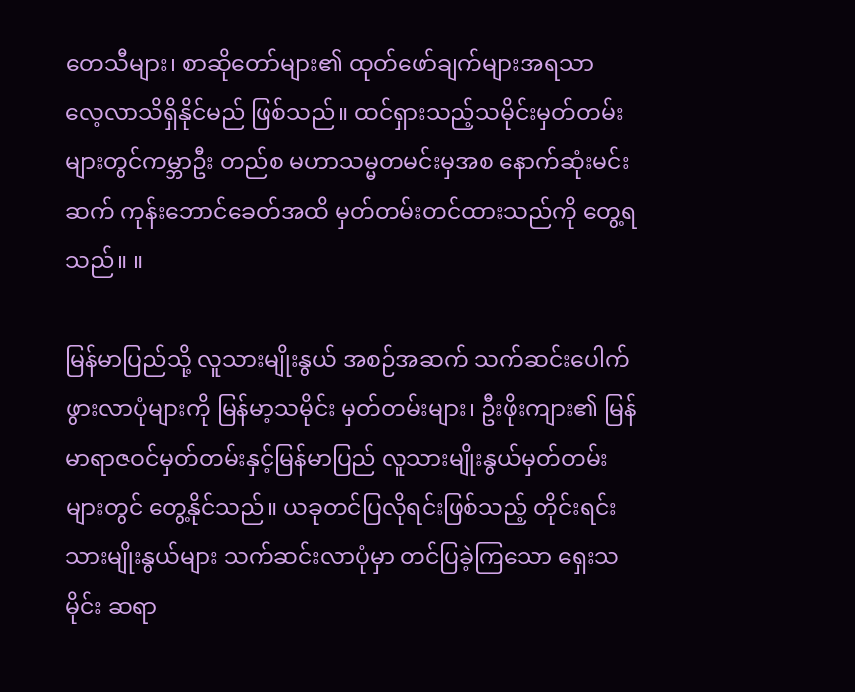တေသီများ၊ စာဆိုတော်များ၏ ထုတ်ဖော်ချက်များအရသာ လေ့လာသိရှိနိုင်မည် ဖြစ်သည်။ ထင်ရှားသည့်သမိုင်းမှတ်တမ်းများတွင်ကမ္ဘာဦး တည်စ မဟာသမ္မတမင်းမှအစ နောက်ဆုံးမင်းဆက် ကုန်းဘောင်ခေတ်အထိ မှတ်တမ်းတင်ထားသည်ကို တွေ့ရသည်။ ။

မြန်မာပြည်သို့ လူသားမျိုးနွယ် အစဉ်အဆက် သက်ဆင်းပေါက်ဖွားလာပုံများကို မြန်မာ့သမိုင်း မှတ်တမ်းများ၊ ဦးဖိုးကျား၏ မြန်မာရာဇဝင်မှတ်တမ်းနှင့်မြန်မာပြည် လူသားမျိုးနွယ်မှတ်တမ်းများတွင် တွေ့နိုင်သည်။ ယခုတင်ပြလိုရင်းဖြစ်သည့် တိုင်းရင်းသားမျိုးနွယ်များ သက်ဆင်းလာပုံမှာ တင်ပြခဲ့ကြသော ရှေးသမိုင်း ဆရာ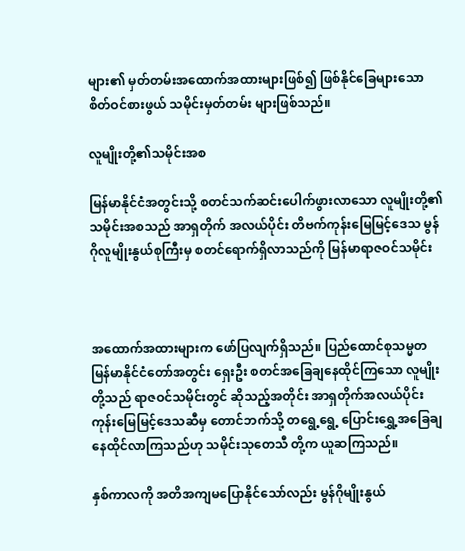များ၏ မှတ်တမ်းအထောက်အထားများဖြစ်၍ ဖြစ်နိုင်ခြေများသော စိတ်ဝင်စားဖွယ် သမိုင်းမှတ်တမ်း များဖြစ်သည်။

လူမျိုးတို့၏သမိုင်းအစ

မြန်မာနိုင်ငံအတွင်းသို့ စတင်သက်ဆင်းပေါက်ဖွားလာသော လူမျိုးတို့၏ သမိုင်းအစသည် အာရှတိုက် အလယ်ပိုင်း တိဗက်ကုန်းမြေမြင့်ဒေသ မွန်ဂိုလူမျိုးနွယ်စုကြီးမှ စတင်ရောက်ရှိလာသည်ကို မြန်မာရာဇဝင်သမိုင်း



အထောက်အထားများက ဖော်ပြလျက်ရှိသည်။ ပြည်ထောင်စုသမ္မတ မြန်မာနိုင်ငံတော်အတွင်း ရှေးဦး စတင်အခြေချနေထိုင်ကြသော လူမျိုးတို့သည် ရာဇဝင်သမိုင်းတွင် ဆိုသည့်အတိုင်း အာရှတိုက်အလယ်ပိုင်း ကုန်းမြေမြင့်ဒေသဆီမှ တောင်ဘက်သို့ တရွေ့ရွေ့ ပြောင်းရွှေ့အခြေချနေထိုင်လာကြသည်ဟု သမိုင်းသုတေသီ တို့က ယူဆကြသည်။

နှစ်ကာလကို အတိအကျမပြောနိုင်သော်လည်း မွန်ဂိုမျိုးနွယ်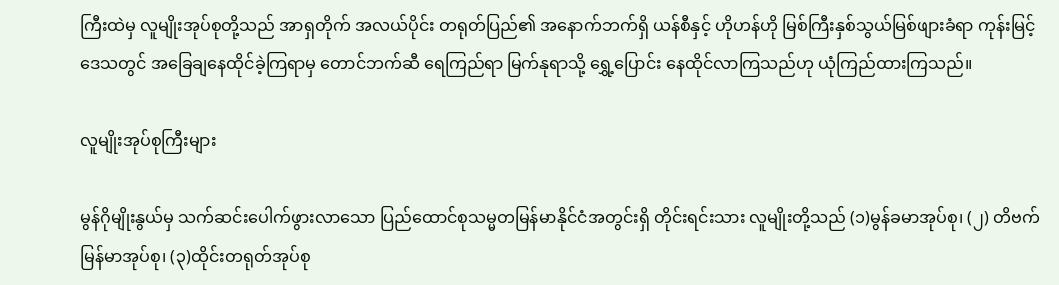ကြီးထဲမှ လူမျိုးအုပ်စုတို့သည် အာရှတိုက် အလယ်ပိုင်း တရုတ်ပြည်၏ အနောက်ဘက်ရှိ ယန်စီနှင့် ဟိုဟန်ဟို မြစ်ကြီးနှစ်သွယ်မြစ်ဖျားခံရာ ကုန်းမြင့်ဒေသတွင် အခြေချနေထိုင်ခဲ့ကြရာမှ တောင်ဘက်ဆီ ရေကြည်ရာ မြက်နုရာသို့ ရွှေ့ပြောင်း နေထိုင်လာကြသည်ဟု ယုံကြည်ထားကြသည်။

လူမျိုးအုပ်စုကြီးများ

မွန်ဂိုမျိုးနွယ်မှ သက်ဆင်းပေါက်ဖွားလာသော ပြည်ထောင်စုသမ္မတမြန်မာနိုင်ငံအတွင်းရှိ တိုင်းရင်းသား လူမျိုးတို့သည် (၁)မွန်ခမာအုပ်စု၊ (၂) တိဗက်မြန်မာအုပ်စု၊ (၃)ထိုင်းတရုတ်အုပ်စု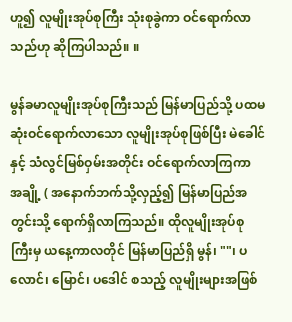ဟူ၍ လူမျိုးအုပ်စုကြီး သုံးစုခွဲကာ ဝင်ရောက်လာသည်ဟု ဆိုကြပါသည်။ ။

မွန်ခမာလူမျိုးအုပ်စုကြီးသည် မြန်မာပြည်သို့ ပထမဆုံးဝင်ရောက်လာသော လူမျိုးအုပ်စုဖြစ်ပြီး မဲခေါင်နှင့် သံလွင်မြစ်ဝှမ်းအတိုင်း ဝင်ရောက်လာကြကာ အချို့ ( အနောက်ဘက်သို့လှည့်၍ မြန်မာပြည်အတွင်းသို့ ရောက်ရှိလာကြသည်။ ထိုလူမျိုးအုပ်စုကြီးမှ ယနေ့ကာလတိုင် မြန်မာပြည်ရှိ မွန်၊ ""၊ ပလောင်၊ မြောင်၊ ပဒေါင် စသည့် လူမျိုးများအဖြစ်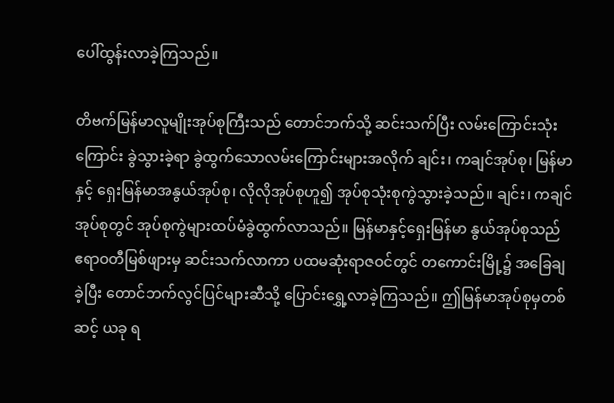ပေါ်ထွန်းလာခဲ့ကြသည်။

တိဗက်မြန်မာလူမျိုးအုပ်စုကြီးသည် တောင်ဘက်သို့ ဆင်းသက်ပြီး လမ်းကြောင်းသုံးကြောင်း ခွဲသွားခဲ့ရာ ခွဲထွက်သောလမ်းကြောင်းများအလိုက် ချင်း၊ ကချင်အုပ်စု၊ မြန်မာနှင့် ရှေးမြန်မာအနွယ်အုပ်စု၊ လိုလိုအုပ်စုဟူ၍ အုပ်စုသုံးစုကွဲသွားခဲ့သည်။ ချင်း၊ ကချင်အုပ်စုတွင် အုပ်စုကွဲများထပ်မံခွဲထွက်လာသည်။ မြန်မာနှင့်ရှေးမြန်မာ နွယ်အုပ်စုသည် ဧရာဝတီမြစ်ဖျားမှ ဆင်းသက်လာကာ ပထမဆုံးရာဇဝင်တွင် တကောင်းမြို့၌ အခြေချခဲ့ပြီး တောင်ဘက်လွင်ပြင်များဆီသို့ ပြောင်းရွှေ့လာခဲ့ကြသည်။ ဤမြန်မာအုပ်စုမှတစ်ဆင့် ယခု ရ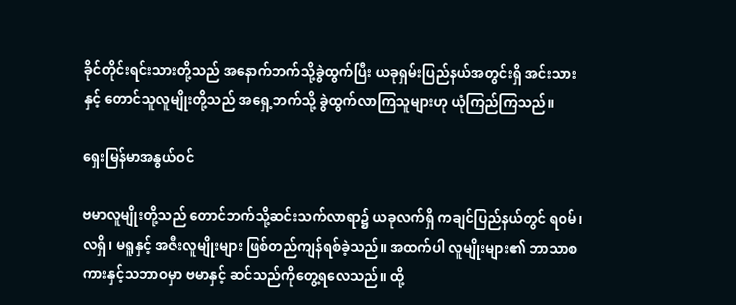ခိုင်တိုင်းရင်းသားတို့သည် အနောက်ဘက်သို့ခွဲထွက်ပြီး ယခုရှမ်းပြည်နယ်အတွင်းရှိ အင်းသားနှင့် တောင်သူလူမျိုးတို့သည် အရှေ့ဘက်သို့ ခွဲထွက်လာကြသူများဟု ယုံကြည်ကြသည်။

ရှေးမြန်မာအနွယ်ဝင်

ဗမာလူမျိုးတို့သည် တောင်ဘက်သို့ဆင်းသက်လာရာ၌ ယခုလက်ရှိ ကချင်ပြည်နယ်တွင် ရ၀မ်၊ လရှိ၊ မရူနှင့် အဇီးလူမျိုးများ ဖြစ်တည်ကျန်ရစ်ခဲ့သည်။ အထက်ပါ လူမျိုးများ၏ ဘာသာစကားနှင့်သဘာဝမှာ ဗမာနှင့် ဆင်သည်ကိုတွေ့ရလေသည်။ ထို့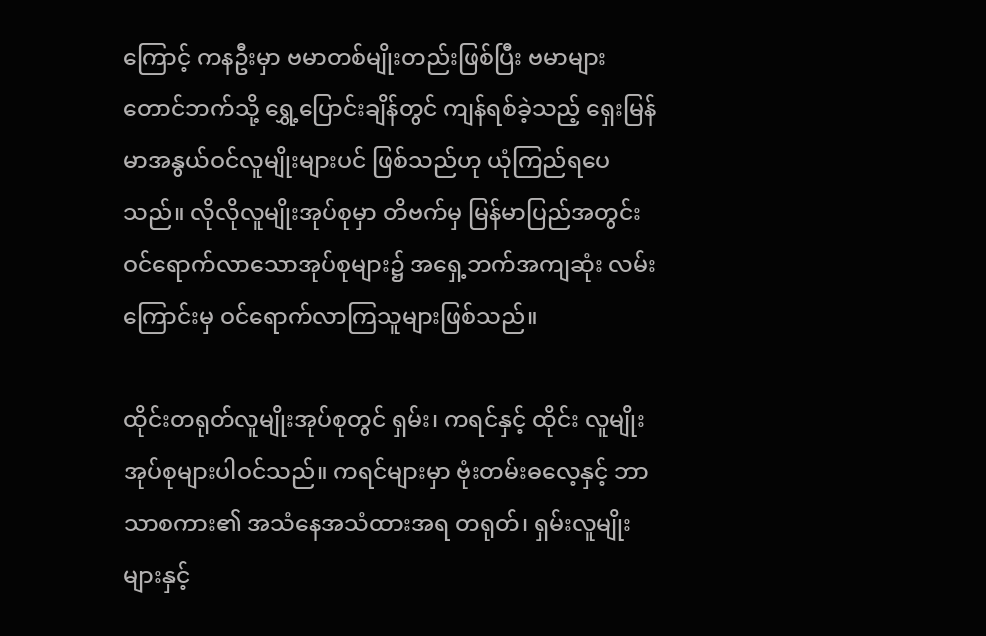ကြောင့် ကနဦးမှာ ဗမာတစ်မျိုးတည်းဖြစ်ပြီး ဗမာများတောင်ဘက်သို့ ရွှေ့ပြောင်းချိန်တွင် ကျန်ရစ်ခဲ့သည့် ရှေးမြန်မာအနွယ်ဝင်လူမျိုးများပင် ဖြစ်သည်ဟု ယုံကြည်ရပေသည်။ လိုလိုလူမျိုးအုပ်စုမှာ တိဗက်မှ မြန်မာပြည်အတွင်း ဝင်ရောက်လာသောအုပ်စုများ၌ အရှေ့ဘက်အကျဆုံး လမ်းကြောင်းမှ ဝင်ရောက်လာကြသူများဖြစ်သည်။

ထိုင်းတရုတ်လူမျိုးအုပ်စုတွင် ရှမ်း၊ ကရင်နှင့် ထိုင်း လူမျိုးအုပ်စုများပါဝင်သည်။ ကရင်များမှာ ဗုံးတမ်းဓလေ့နှင့် ဘာသာစကား၏ အသံနေအသံထားအရ တရုတ်၊ ရှမ်းလူမျိုးများနှင့်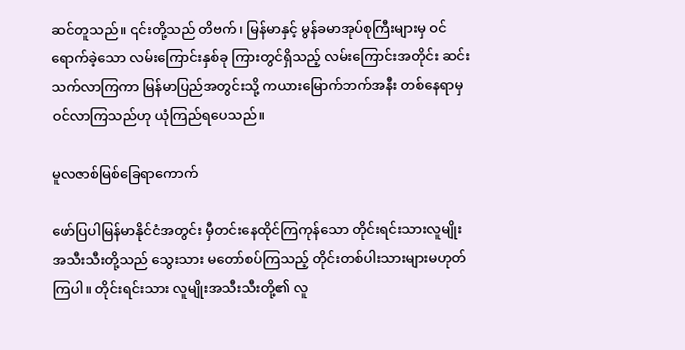ဆင်တူသည်။ ၎င်းတို့သည် တိဗက်၊ မြန်မာနှင့် မွန်ခမာအုပ်စုကြီးများမှ ဝင်ရောက်ခဲ့သော လမ်းကြောင်းနှစ်ခု ကြားတွင်ရှိသည့် လမ်းကြောင်းအတိုင်း ဆင်းသက်လာကြကာ မြန်မာပြည်အတွင်းသို့ ကယားမြောက်ဘက်အနီး တစ်နေရာမှဝင်လာကြသည်ဟု ယုံကြည်ရပေသည်။

မူလဇာစ်မြစ်ခြေရာကောက်

ဖော်ပြပါမြန်မာနိုင်ငံအတွင်း မှီတင်းနေထိုင်ကြကုန်သော တိုင်းရင်းသားလူမျိုးအသီးသီးတို့သည် သွေးသား မတော်စပ်ကြသည့် တိုင်းတစ်ပါးသားများမဟုတ်ကြပါ။ တိုင်းရင်းသား လူမျိုးအသီးသီးတို့၏ လူ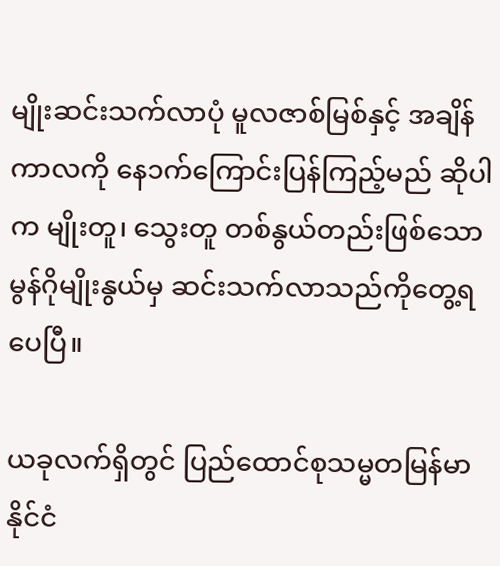မျိုးဆင်းသက်လာပုံ မူလဇာစ်မြစ်နှင့် အချိန်ကာလကို နေ၁က်ကြောင်းပြန်ကြည့်မည် ဆိုပါက မျိုးတူ၊ သွေးတူ တစ်နွယ်တည်းဖြစ်သော မွန်ဂိုမျိုးနွယ်မှ ဆင်းသက်လာသည်ကိုတွေ့ရပေပြီ။

ယခုလက်ရှိတွင် ပြည်ထောင်စုသမ္မတမြန်မာနိုင်ငံ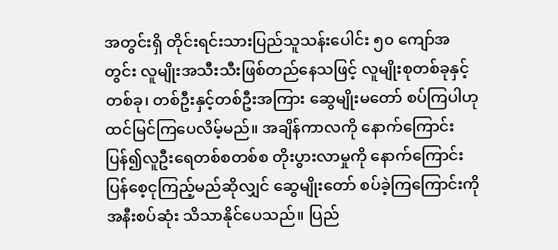အတွင်းရှိ တိုင်းရင်းသားပြည်သူသန်းပေါင်း ၅၀ ကျော်အတွင်း လူမျိုးအသီးသီးဖြစ်တည်နေသဖြင့် လူမျိုးစုတစ်ခုနှင့်တစ်ခု၊ တစ်ဦးနှင့်တစ်ဦးအကြား ဆွေမျိုးမတော် စပ်ကြပါဟု ထင်မြင်ကြပေလိမ့်မည်။ အချိန်ကာလကို နောက်ကြောင်းပြန်၍လူဦးရေတစ်စတစ်စ တိုးပွားလာမှုကို နောက်ကြောင်းပြန်စေ့ငုကြည့်မည်ဆိုလျှင် ဆွေမျိုးတော် စပ်ခဲ့ကြကြောင်းကို အနီးစပ်ဆုံး သိသာနိုင်ပေသည်။ ပြည်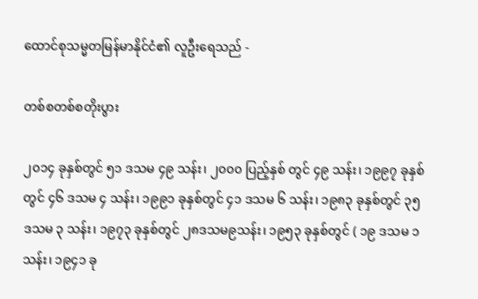ထောင်စုသမ္မတမြန်မာနိုင်ငံ၏ လူဦးရေသည် -

တစ်စတစ်စတိုးပွား

၂၀၁၄ ခုနှစ်တွင် ၅၁ ဒသမ ၄၉ သန်း၊ ၂၀၀၀ ပြည့်နှစ် တွင် ၄၉ သန်း၊ ၁၉၉၇ ခုနှစ်တွင် ၄၆ ဒသမ ၄ သန်း၊ ၁၉၉၁ ခုနှစ်တွင် ၄၁ ဒသမ ၆ သန်း၊ ၁၉၈၃ ခုနှစ်တွင် ၃၅ ဒသမ ၃ သန်း၊ ၁၉၇၃ ခုနှစ်တွင် ၂၈ဒသမ၉သန်း၊ ၁၉၅၃ ခုနှစ်တွင် ( ၁၉ ဒသမ ၁ သန်း၊ ၁၉၄၁ ခု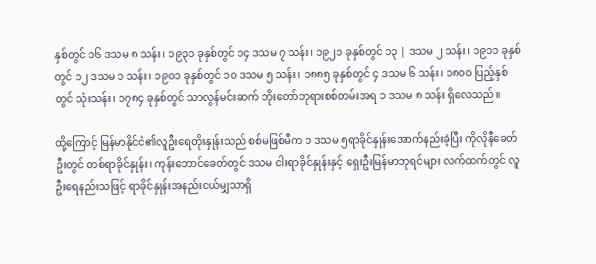နှစ်တွင် ၁၆ ဒသမ ၈ သန်း၊ ၁၉၃၁ ခုနှစ်တွင် ၁၄ ဒသမ ၇ သန်း၊ ၁၉၂၁ ခုနှစ်တွင် ၁၃ | ဒသမ ၂ သန်း၊ ၁၉၁၁ ခုနှစ်တွင် ၁၂ ဒသမ ၁ သန်း၊ ၁၉၀၁ ခုနှစ်တွင် ၁၀ ဒသမ ၅ သန်း၊ ၁၈၈၅ ခုနှစ်တွင် ၄ ဒသမ ၆ သန်း၊ ၁၈၀၀ ပြည့်နှစ်တွင် သုံးသန်း၊ ၁၇၈၄ ခုနှစ်တွင် သာလွန်မင်းဆက် ဘိုးတော်ဘုရားစစ်တမ်းအရ ၁ ဒသမ ၈ သန်း ရှိလေသည်။

ထို့ကြောင့် မြန်မာနိုင်ငံ၏လူဦးရေတိုးနှုန်းသည် စစ်မဖြစ်မီက ၁ ဒသမ ၅ရာခိုင်နှုန်းအောက်နည်းခဲ့ပြီး ကိုလိုနီခေတ်ဦးတွင် တစ်ရာခိုင်နှုန်း၊ ကုန်းဘောင်ခေတ်တွင် ဒသမ ငါးရာခိုင်နှုန်းနှင့် ရှေးဦးမြန်မာဘုရင်များ လက်ထက်တွင် လူဦးရေနည်းသဖြင့် ရာခိုင်နှုန်းအနည်းငယ်မျှသာရှိ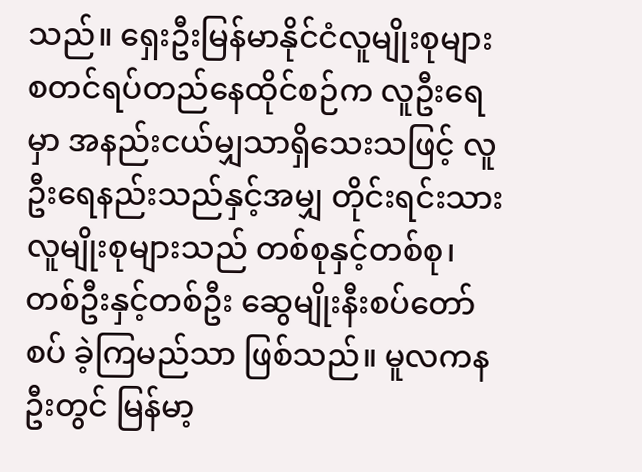သည်။ ရှေးဦးမြန်မာနိုင်ငံလူမျိုးစုများ စတင်ရပ်တည်နေထိုင်စဉ်က လူဦးရေမှာ အနည်းငယ်မျှသာရှိသေးသဖြင့် လူဦးရေနည်းသည်နှင့်အမျှ တိုင်းရင်းသားလူမျိုးစုများသည် တစ်စုနှင့်တစ်စု၊ တစ်ဦးနှင့်တစ်ဦး ဆွေမျိုးနီးစပ်တော်စပ် ခဲ့ကြမည်သာ ဖြစ်သည်။ မူလကနဦးတွင် မြန်မာ့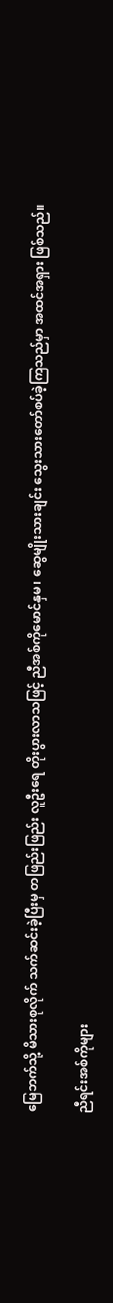မြေဘက်သို့ မိသားစုလိုက် သက်ဆင်းခဲ့ပြီးမှ တဖြည်းဖြည်း လူဦးရေ တိုးပွားလာသဖြင့် ညီအစ်ကိုမောင်နှမ၊ ဆွေမျိုးသားချင်း သွေးသားတော်စပ်ခဲ့ကြသည်မှာ အထင်အရှား ဖြစ်သည်။

ညီရင်းအစ်ကိုများ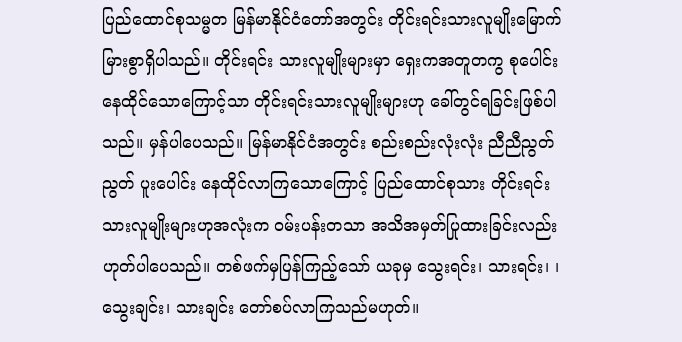ပြည်ထောင်စုသမ္မတ မြန်မာနိုင်ငံတော်အတွင်း တိုင်းရင်းသားလူမျိုးမြောက်မြားစွာရှိပါသည်။ တိုင်းရင်း သားလူမျိုးများမှာ ရှေးကအတူတကွ စုပေါင်းနေထိုင်သောကြောင့်သာ တိုင်းရင်းသားလူမျိုးများဟု ခေါ်တွင်ရခြင်းဖြစ်ပါသည်။ မှန်ပါပေသည်။ မြန်မာနိုင်ငံအတွင်း စည်းစည်းလုံးလုံး ညီညီညွတ်ညွတ် ပူးပေါင်း နေထိုင်လာကြသောကြောင့် ပြည်ထောင်စုသား တိုင်းရင်းသားလူမျိုးများဟုအလုံးက ဝမ်းပန်းတသာ အသိအမှတ်ပြုထားခြင်းလည်း ဟုတ်ပါပေသည်။ တစ်ဖက်မှပြန်ကြည့်သော် ယခုမှ သွေးရင်း၊ သားရင်း၊ ၊ သွေးချင်း၊ သားချင်း တော်စပ်လာကြသည်မဟုတ်။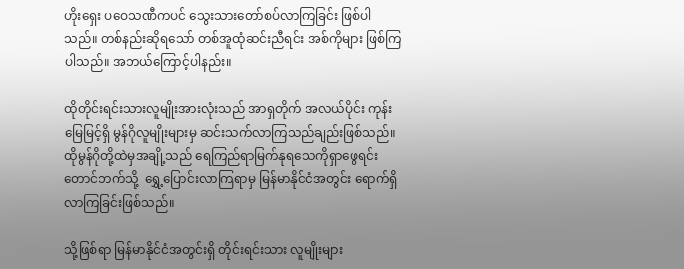ဟိုးရှေး ပဝေသဏီကပင် သွေးသားတော်စပ်လာကြခြင်း ဖြစ်ပါသည်။ တစ်နည်းဆိုရသော် တစ်အူထုံဆင်းညီရင်း အစ်ကိုများ ဖြစ်ကြပါသည်။ အဘယ်ကြောင့်ပါနည်း။

ထိုတိုင်းရင်းသားလူမျိုးအားလုံးသည် အာရှတိုက် အလယ်ပိုင်း ကုန်းမြေမြင့်ရှိ မွန်ဂိုလူမျိုးများမှ ဆင်းသက်လာကြသည်ချည်းဖြစ်သည်။ ထိုမွန်ဂိုတို့ထဲမှအချို့သည် ရေကြည်ရာမြက်နုရသေကိုရှာဖွေရင်း တောင်ဘက်သို့  ရွှေ့ပြောင်းလာကြရာမှ မြန်မာနိုင်ငံအတွင်း ရောက်ရှိလာကြခြင်းဖြစ်သည်။

သို့ဖြစ်ရာ မြန်မာနိုင်ငံအတွင်းရှိ တိုင်းရင်းသား လူမျိုးများ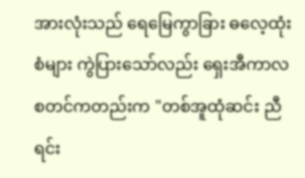အားလုံးသည် ရေမြေကွာခြား ဓလေ့ထုံးစံများ ကွဲပြားသော်လည်း ရှေးအီကာလစတင်ကတည်းက "တစ်အူထုံဆင်း ညီရင်း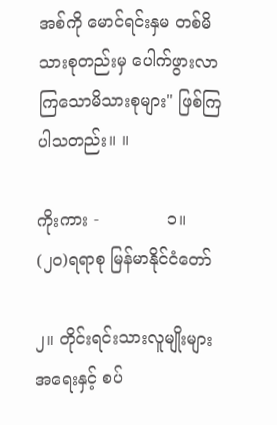အစ်ကို မောင်ရင်းနှမ တစ်မိသားစုတည်းမှ ပေါက်ဖွားလာကြသောမိသားစုများ" ဖြစ်ကြပါသတည်း။ ။

ကိုးကား -             ၁။ (၂၀)ရရာစု မြန်မာနိုင်ငံတော်

၂။ တိုင်းရင်းသားလူမျိုးများအရေးနှင့် စပ်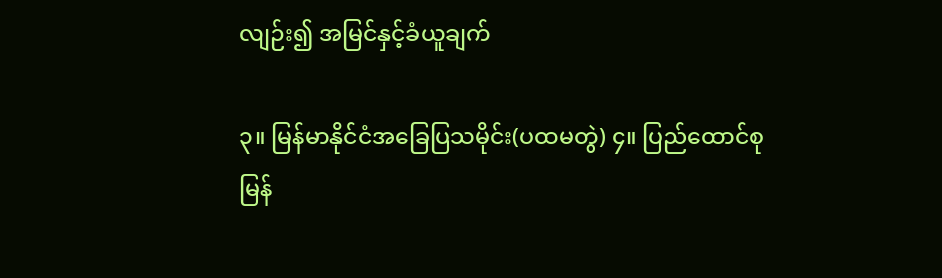လျဉ်း၍ အမြင်နှင့်ခံယူချက်

၃။ မြန်မာနိုင်ငံအခြေပြသမိုင်း(ပထမတွဲ) ၄။ ပြည်ထောင်စုမြန်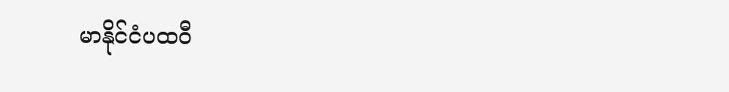မာနိုင်ငံပထဝီ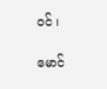ဝင် ၊

မောင်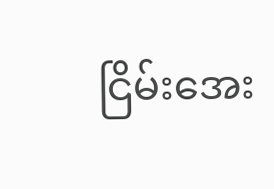ငြိမ်းအေး